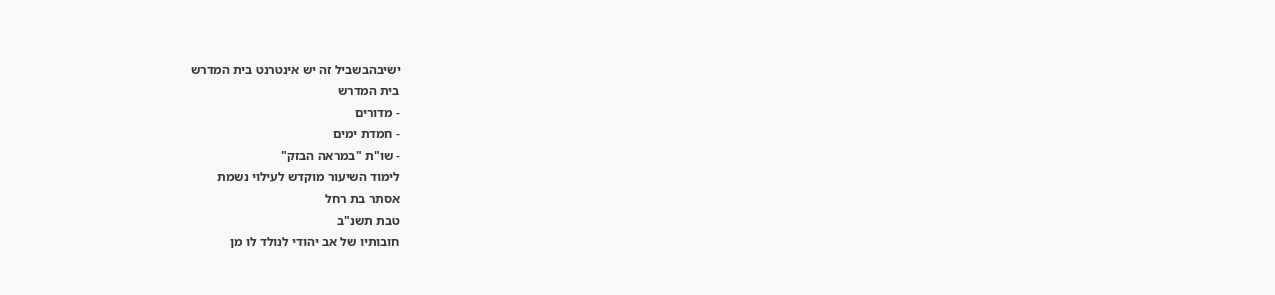ישיבהבשביל זה יש אינטרנט בית המדרש
בית המדרש
- מדורים
- חמדת ימים
- שו"ת "במראה הבזק"
לימוד השיעור מוקדש לעילוי נשמת
אסתר בת רחל
טבת תשנ"ב
חובותיו של אב יהודי לנולד לו מן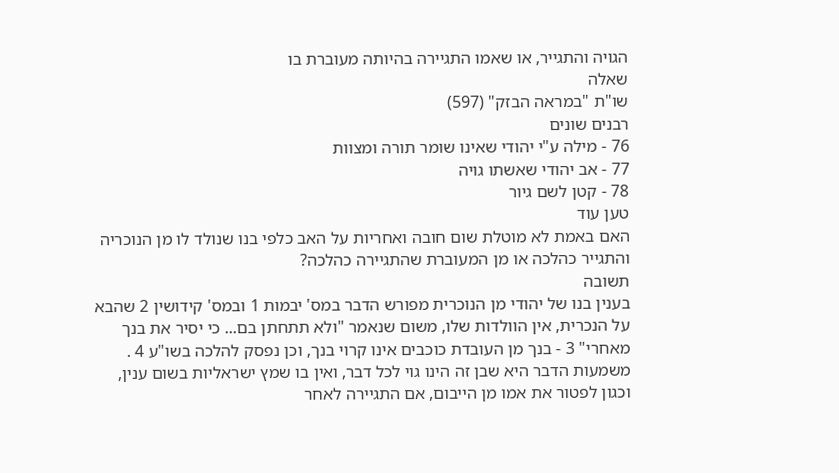הגויה והתגייר, או שאמו התגיירה בהיותה מעוברת בו
שאלה
שו"ת "במראה הבזק" (597)
רבנים שונים
76 - מילה ע"י יהודי שאינו שומר תורה ומצוות
77 - אב יהודי שאשתו גויה
78 - קטן לשם גיור
טען עוד
האם באמת לא מוטלת שום חובה ואחריות על האב כלפי בנו שנולד לו מן הנוכריה והתגייר כהלכה או מן המעוברת שהתגיירה כהלכה?
תשובה
בענין בנו של יהודי מן הנוכרית מפורש הדבר במס' יבמות 1 ובמס' קידושין 2 שהבא על הנכרית, אין הוולדות שלו, משום שנאמר "ולא תתחתן בם... כי יסיר את בנך מאחרי" 3 - בנך מן העובדת כוכבים אינו קרוי בנך, וכן נפסק להלכה בשו"ע 4 . משמעות הדבר היא שבן זה הינו גוי לכל דבר, ואין בו שמץ ישראליות בשום ענין, וכגון לפטור את אמו מן הייבום, אם התגיירה לאחר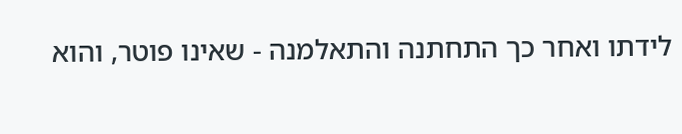לידתו ואחר כך התחתנה והתאלמנה - שאינו פוטר, והוא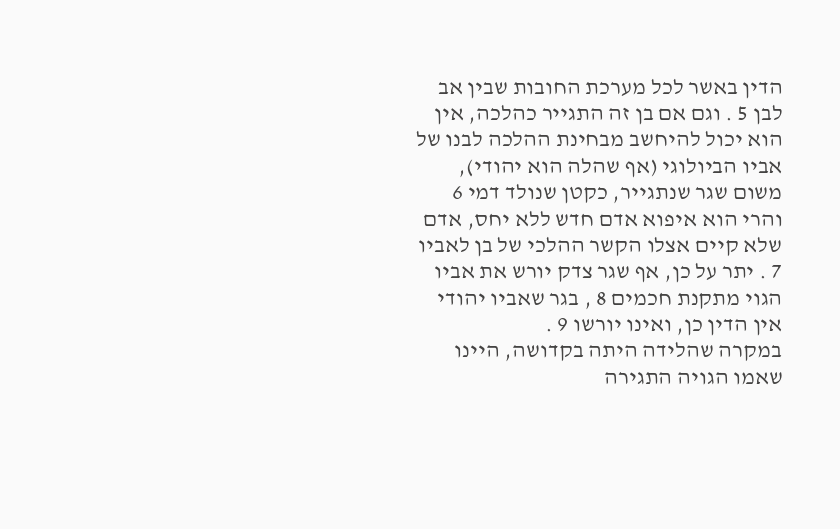הדין באשר לכל מערכת החובות שבין אב לבן 5 . וגם אם בן זה התגייר כהלכה, אין הוא יכול להיחשב מבחינת ההלכה לבנו של אביו הביולוגי (אף שהלה הוא יהודי), משום שגר שנתגייר, כקטן שנולד דמי 6 והרי הוא איפוא אדם חדש ללא יחס, אדם שלא קיים אצלו הקשר ההלכי של בן לאביו 7 . יתר על כן, אף שגר צדק יורש את אביו הגוי מתקנת חכמים 8 , בגר שאביו יהודי אין הדין כן, ואינו יורשו 9 .
במקרה שהלידה היתה בקדושה, היינו שאמו הגויה התגירה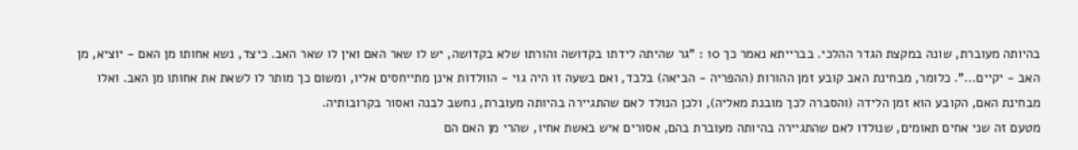בהיותה מעוברת, שונה במקצת הגדר ההלכי. בברייתא נאמר כך 10 : "גר שהיתה לידתו בקדושה והורתו שלא בקדושה, יש לו שאר האם ואין לו שאר האב. כיצד, נשא אחותו מן האם - יוציא, מן האב - יקיים...". כלומר, מבחינת האב קובע זמן ההורות (ההפריה - הביאה) בלבד, ואם בשעה זו היה גוי - הוולדות אינן מתייחסים אליו, ומשום כך מותר לו לשאת את אחותו מן האב. ואלו מבחינת האם, הקובע הוא זמן הלידה (והסברה לכך מובנת מאליה), ולכן הנולד לאם שהתגיירה בהיותה מעוברת, נחשב לבנה ואסור בקרובותיה.
מטעם זה שני אחים תאומים, שנולדו לאם שהתגיירה בהיותה מעוברת בהם, אסורים איש באשת אחיו, שהרי מן האם הם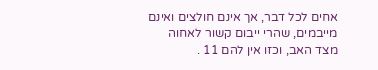אחים לכל דבר, אך אינם חולצים ואינם מייבמים, שהרי ייבום קשור לאחוה מצד האב, וכזו אין להם 11 .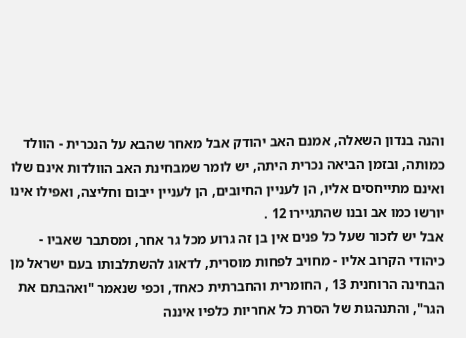והנה בנדון השאלה, אמנם האב יהודק אבל מאחר שהבא על הנכרית - הוולד כמותה, ובזמן הביאה נכרית היתה, יש לומר שמבחינת האב הוולדות אינם שלו ואינם מתייחסים אליו, הן לעניין החיובים, הן לעניין ייבום וחליצה, ואפילו אינו יורשו כמו אב ובנו שהתגיירו 12 .
אבל יש לזכור שעל כל פנים אין בן זה גרוע מכל גר אחר, ומסתבר שאביו - כיהודי הקרוב אליו - מחויב לפחות מוסרית, לדאוג להשתלבותו בעם ישראל מן הבחינה הרוחנית 13 , החומרית והחברתית כאחד, וכפי שנאמר "ואהבתם את הגר", והתנהגות של הסרת כל אחריות כלפיו איננה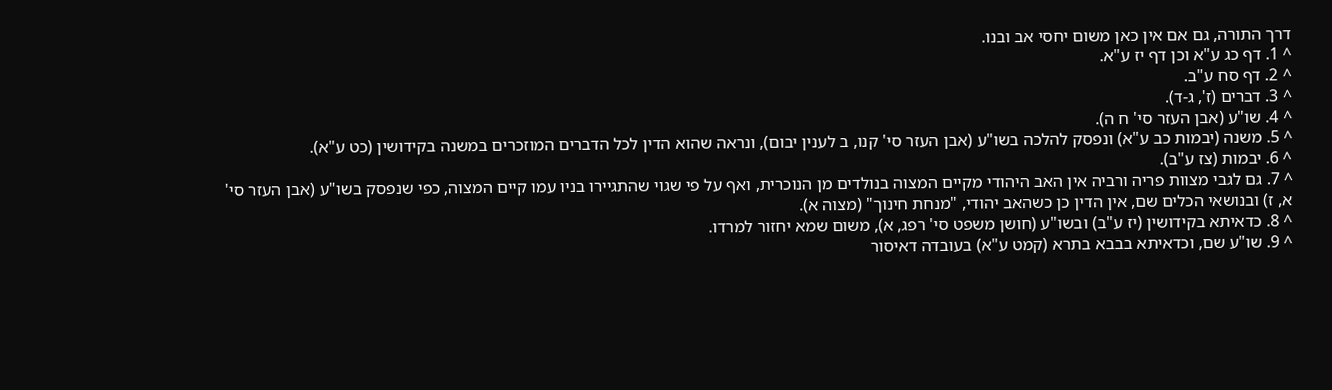דרך התורה, גם אם אין כאן משום יחסי אב ובנו.
^ 1. דף כג ע"א וכן דף יז ע"א.
^ 2. דף סח ע"ב.
^ 3. דברים (ז', ג-ד).
^ 4. שו"ע (אבן העזר סי' ח ה).
^ 5. משנה (יבמות כב ע"א) ונפסק להלכה בשו"ע (אבן העזר סי' קנו, ב לענין יבום), ונראה שהוא הדין לכל הדברים המוזכרים במשנה בקידושין (כט ע"א).
^ 6. יבמות (צז ע"ב).
^ 7. גם לגבי מצוות פריה ורביה אין האב היהודי מקיים המצוה בנולדים מן הנוכרית, ואף על פי שגוי שהתגיירו בניו עמו קיים המצוה, כפי שנפסק בשו"ע (אבן העזר סי' א, ז) ובנושאי הכלים שם, אין הדין כן כשהאב יהודי, "מנחת חינוך" (מצוה א).
^ 8. כדאיתא בקידושין (יז ע"ב) ובשו"ע (חושן משפט סי' רפג, א), משום שמא יחזור למרדו.
^ 9. שו"ע שם, וכדאיתא בבבא בתרא (קמט ע"א) בעובדה דאיסור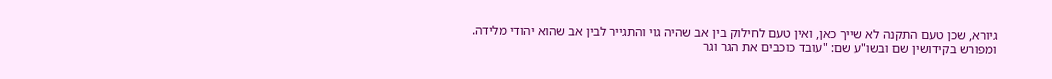גיורא, שכן טעם התקנה לא שייך כאן, ואין טעם לחילוק בין אב שהיה גוי והתגייר לבין אב שהוא יהודי מלידה. ומפורש בקידושין שם ובשו"ע שם: "עובד כוכבים את הגר וגר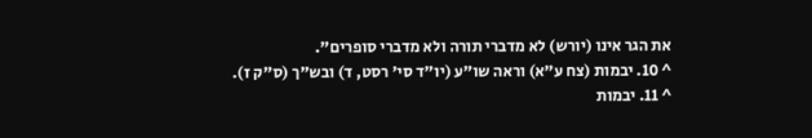את הגר אינו (יורש) לא מדברי תורה ולא מדברי סופרים".
^ 10. יבמות (צח ע"א) וראה שו"ע (יו"ד סי' רסט, ד) ובש"ך (ס"ק ז).
^ 11. יבמות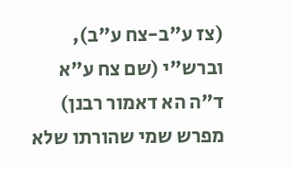(צז ע"ב-צח ע"ב), וברש"י (שם צח ע"א ד"ה הא דאמור רבנן) מפרש שמי שהורתו שלא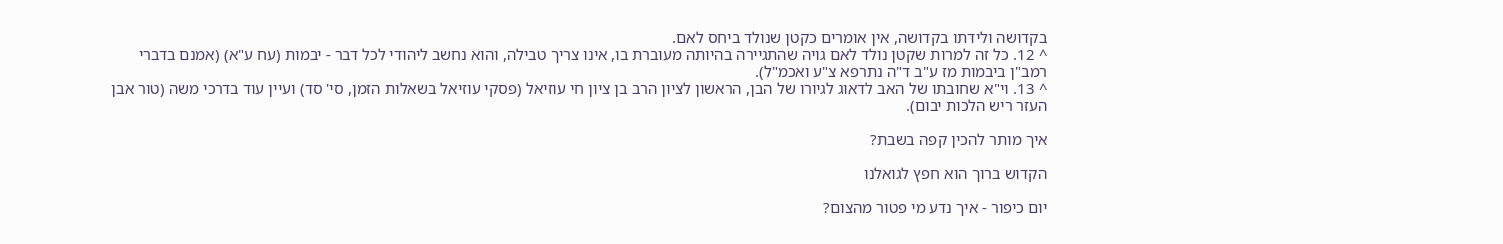בקדושה ולידתו בקדושה, אין אומרים כקטן שנולד ביחס לאם.
^ 12. כל זה למרות שקטן נולד לאם גויה שהתגיירה בהיותה מעוברת בו, אינו צריך טבילה, והוא נחשב ליהודי לכל דבר - יבמות (עח ע"א) (אמנם בדברי רמב"ן ביבמות מז ע"ב ד"ה נתרפא צ"ע ואכמ"ל).
^ 13. וי"א שחובתו של האב לדאוג לגיורו של הבן, הראשון לציון הרב בן ציון חי עוזיאל (פסקי עוזיאל בשאלות הזמן, סי' סד) ועיין עוד בדרכי משה (טור אבן העזר ריש הלכות יבום).

איך מותר להכין קפה בשבת?

הקדוש ברוך הוא חפץ לגואלנו

יום כיפור - איך נדע מי פטור מהצום?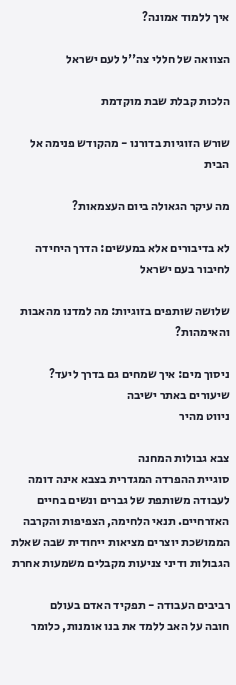איך ללמוד אמונה?

הצוואה של חללי צה''ל לעם ישראל

הלכות קבלת שבת מוקדמת

שורש הזוגיות בדורנו - מהקודש פנימה אל הבית

מה עיקר הגאולה ביום העצמאות?

לא בדיבורים אלא במעשים: הדרך היחידה לחיבור בעם ישראל

שלושה שותפים בזוגיות: מה למדנו מהאבות והאימהות?

ניסוך מים: איך שמחים גם בדרך ליעד?
שיעורים באתר ישיבה
ניווט מהיר

צבא גבולות המחנה
סוגיית ההפרדה המגדרית בצבא אינה דומה לעבודה משותפת של גברים ונשים בחיים האזרחיים. תנאי הלחימה, הצפיפות והקרבה הממושכת יוצרים מציאות ייחודית שבה שאלת הגבולות ודיני צניעות מקבלים משמעות אחרת

רביבים העבודה - תפקיד האדם בעולם
חובה על האב ללמד את בנו אומנות, כלומר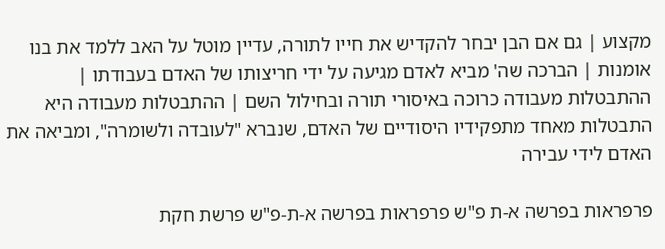מקצוע | גם אם הבן יבחר להקדיש את חייו לתורה, עדיין מוטל על האב ללמד את בנו אומנות | הברכה שה' מביא לאדם מגיעה על ידי חריצותו של האדם בעבודתו | ההתבטלות מעבודה כרוכה באיסורי תורה ובחילול השם | ההתבטלות מעבודה היא התבטלות מאחד מתפקידיו היסודיים של האדם, שנברא "לעובדה ולשומרה", ומביאה את האדם לידי עבירה

פרפראות בפרשה א-ת פ"ש פרפראות בפרשה א-ת-פ"ש פרשת חקת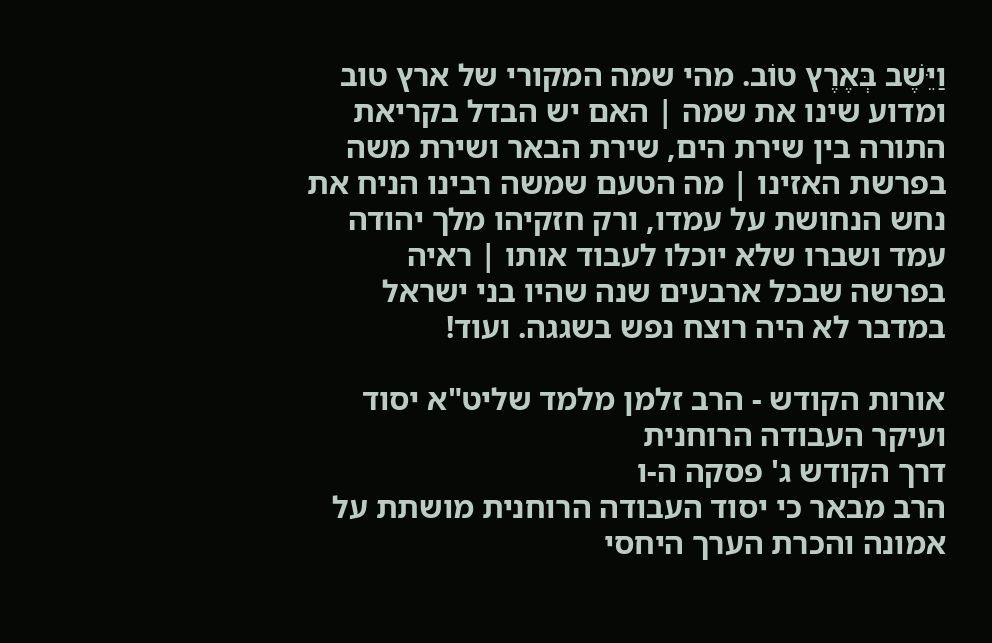וַיֵּשֶׁב בְּאֶרֶץ טוֹב. מהי שמה המקורי של ארץ טוב ומדוע שינו את שמה | האם יש הבדל בקריאת התורה בין שירת הים, שירת הבאר ושירת משה בפרשת האזינו | מה הטעם שמשה רבינו הניח את נחש הנחושת על עמדו, ורק חזקיהו מלך יהודה עמד ושברו שלא יוכלו לעבוד אותו | ראיה בפרשה שבכל ארבעים שנה שהיו בני ישראל במדבר לא היה רוצח נפש בשגגה. ועוד!

אורות הקודש - הרב זלמן מלמד שליט"א יסוד ועיקר העבודה הרוחנית
דרך הקודש ג' פסקה ה-ו
הרב מבאר כי יסוד העבודה הרוחנית מושתת על אמונה והכרת הערך היחסי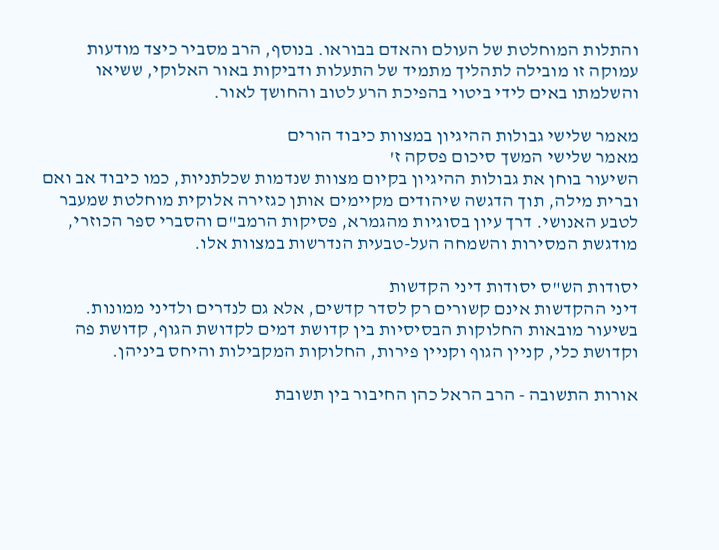והתלות המוחלטת של העולם והאדם בבוראו. בנוסף, הרב מסביר כיצד מודעות עמוקה זו מובילה לתהליך מתמיד של התעלות ודביקות באור האלוקי, ששיאו והשלמתו באים לידי ביטוי בהפיכת הרע לטוב והחושך לאור.

מאמר שלישי גבולות ההיגיון במצוות כיבוד הורים
מאמר שלישי המשך סיכום פסקה ז'
השיעור בוחן את גבולות ההיגיון בקיום מצוות שנדמות שכלתניות, כמו כיבוד אב ואם וברית מילה, תוך הדגשה שיהודים מקיימים אותן כגזירה אלוקית מוחלטת שמעבר לטבע האנושי. דרך עיון בסוגיות מהגמרא, פסיקות הרמב"ם והסברי ספר הכוזרי, מודגשת המסירות והשמחה העל-טבעית הנדרשות במצוות אלו.

יסודות הש"ס יסודות דיני הקדשות
דיני ההקדשות אינם קשורים רק לסדר קדשים, אלא גם לנדרים ולדיני ממונות. בשיעור מובאות החלוקות הבסיסיות בין קדושת דמים לקדושת הגוף, קדושת פה וקדושת כלי, קניין הגוף וקניין פירות, החלוקות המקבילות והיחס ביניהן.

אורות התשובה - הרב הראל כהן החיבור בין תשובת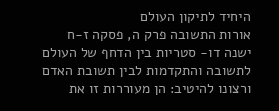היחיד לתיקון העולם
אורות התשובה פרק ה, פסקה ז-ח
ישנה דו- סטריות בין הדחף של העולם לתשובה והתקדמות לבין תשובת האדם ורצונו להיטיב: הן מעוררות זו את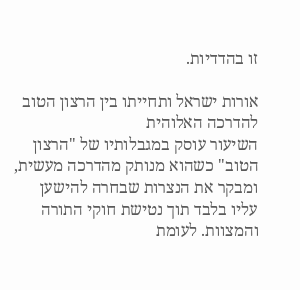זו בהדדיות.

אורות ישראל ותחייתו בין הרצון הטוב להדרכה האלוהית
השיעור עוסק במגבלותיו של "הרצון הטוב" כשהוא מנותק מהדרכה מעשית, ומבקר את הנצרות שבחרה להישען עליו בלבד תוך נטישת חוקי התורה והמצוות. לעומת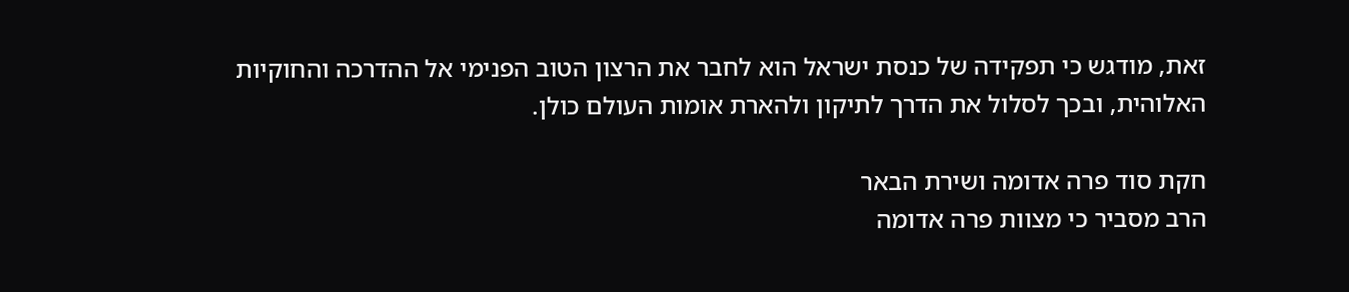זאת, מודגש כי תפקידה של כנסת ישראל הוא לחבר את הרצון הטוב הפנימי אל ההדרכה והחוקיות האלוהית, ובכך לסלול את הדרך לתיקון ולהארת אומות העולם כולן.

חקת סוד פרה אדומה ושירת הבאר
הרב מסביר כי מצוות פרה אדומה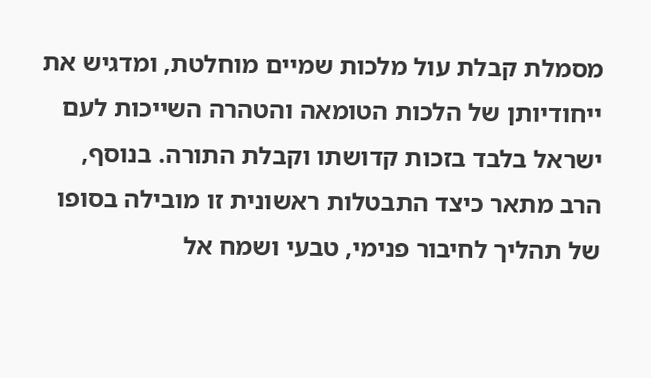מסמלת קבלת עול מלכות שמיים מוחלטת, ומדגיש את ייחודיותן של הלכות הטומאה והטהרה השייכות לעם ישראל בלבד בזכות קדושתו וקבלת התורה. בנוסף, הרב מתאר כיצד התבטלות ראשונית זו מובילה בסופו של תהליך לחיבור פנימי, טבעי ושמח אל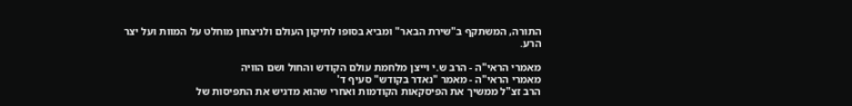התורה, המשתקף ב"שירת הבאר" ומביא בסופו לתיקון העולם ולניצחון מוחלט על המוות ועל יצר הרע.

מאמרי הראי"ה - הרב ש.י וייצן מלחמת עולם הקודש והחול ושם הוויה
מאמרי הראי"ה - מאמר "נאדר בקודש" סעיף ד'
הרב זצ"ל ממשיך את הפיסקאות הקודמות ואחרי שהוא מדגיש את התפיסות של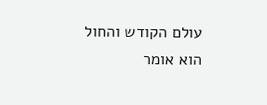עולם הקודש והחול הוא אומר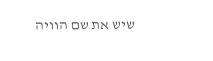שיש את שם הוויה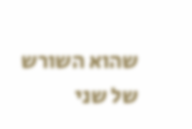שהוא השורש של שני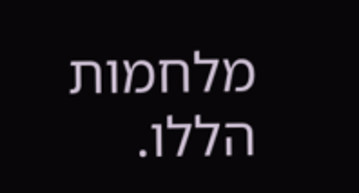מלחמות הללו.